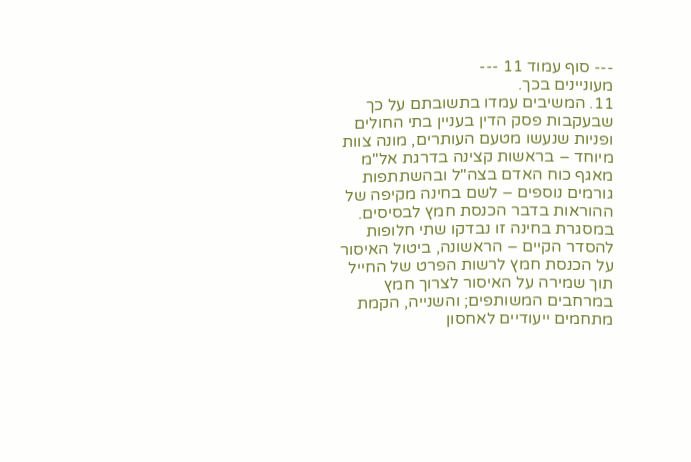--- סוף עמוד 11 ---
מעוניינים בכך.
11. המשיבים עמדו בתשובתם על כך שבעקבות פסק הדין בעניין בתי החולים ופניות שנעשו מטעם העותרים, מונה צוות מיוחד – בראשות קצינה בדרגת אל"מ מאגף כוח האדם בצה"ל ובהשתתפות גורמים נוספים – לשם בחינה מקיפה של ההוראות בדבר הכנסת חמץ לבסיסים. במסגרת בחינה זו נבדקו שתי חלופות להסדר הקיים – הראשונה, ביטול האיסור על הכנסת חמץ לרשות הפרט של החייל תוך שמירה על האיסור לצרוך חמץ במרחבים המשותפים; והשנייה, הקמת מתחמים ייעודיים לאחסון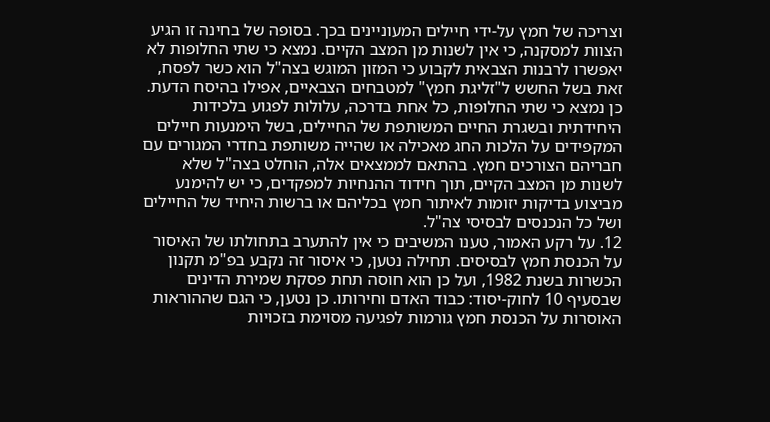וצריכה של חמץ על-ידי חיילים המעוניינים בכך. בסופה של בחינה זו הגיע הצוות למסקנה, כי אין לשנות מן המצב הקיים. נמצא כי שתי החלופות לא יאפשרו לרבנות הצבאית לקבוע כי המזון המוגש בצה"ל הוא כשר לפסח, זאת בשל החשש ל"זליגת חמץ" למטבחים הצבאיים, אפילו בהיסח הדעת. כן נמצא כי שתי החלופות, כל אחת בדרכה, עלולות לפגוע בלכידות היחידתית ובשגרת החיים המשותפת של החיילים, בשל הימנעות חיילים המקפידים על הלכות החג מאכילה או שהייה משותפת בחדרי המגורים עם חבריהם הצורכים חמץ. בהתאם לממצאים אלה, הוחלט בצה"ל שלא לשנות מן המצב הקיים, תוך חידוד ההנחיות למפקדים, כי יש להימנע מביצוע בדיקות יזומות לאיתור חמץ בכליהם או ברשות היחיד של החיילים ושל כל הנכנסים לבסיסי צה"ל.
12. על רקע האמור, טענו המשיבים כי אין להתערב בתחולתו של האיסור על הכנסת חמץ לבסיסים. תחילה נטען, כי איסור זה נקבע בפ"מ תקנון הכשרות בשנת 1982, ועל כן הוא חוסה תחת פסקת שמירת הדינים שבסעיף 10 לחוק-יסוד: כבוד האדם וחירותו. כן נטען, כי הגם שההוראות האוסרות על הכנסת חמץ גורמות לפגיעה מסוימת בזכויות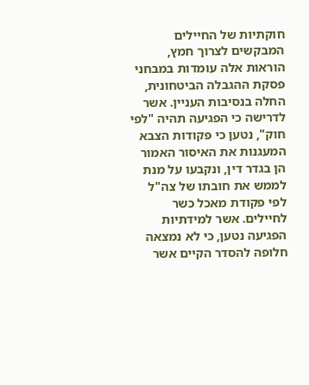חוקתיות של החיילים המבקשים לצרוך חמץ, הוראות אלה עומדות במבחני פסקת ההגבלה הביטחונית, החלה בנסיבות העניין. אשר לדרישה כי הפגיעה תהיה "לפי חוק", נטען כי פקודות הצבא המעגנות את האיסור האמור הן בגדר דין, ונקבעו על מנת לממש את חובתו של צה"ל לפי פקודת מאכל כשר לחיילים. אשר למידתיות הפגיעה נטען, כי לא נמצאה חלופה להסדר הקיים אשר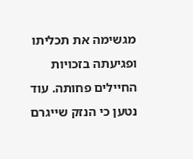מגשימה את תכליתו ופגיעתה בזכויות החיילים פחותה. עוד נטען כי הנזק שייגרם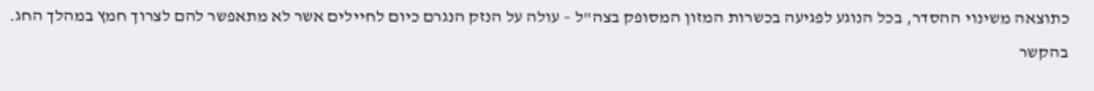כתוצאה משינוי ההסדר, בכל הנוגע לפגיעה בכשרות המזון המסופק בצה"ל – עולה על הנזק הנגרם כיום לחיילים אשר לא מתאפשר להם לצרוך חמץ במהלך החג. בהקשר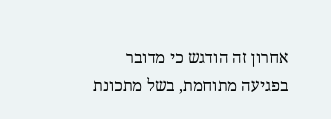אחרון זה הודגש כי מדובר בפגיעה מתוחמת, בשל מתכונת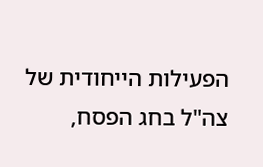הפעילות הייחודית של צה"ל בחג הפסח,